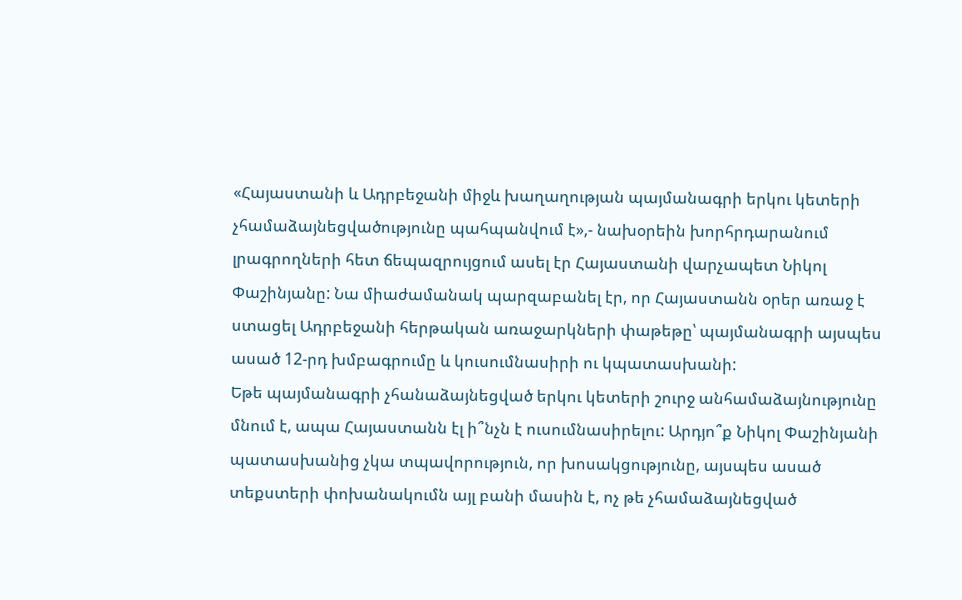«Հայաստանի և Ադրբեջանի միջև խաղաղության պայմանագրի երկու կետերի չհամաձայնեցվածությունը պահպանվում է»,- նախօրեին խորհրդարանում լրագրողների հետ ճեպազրույցում ասել էր Հայաստանի վարչապետ Նիկոլ Փաշինյանը: Նա միաժամանակ պարզաբանել էր, որ Հայաստանն օրեր առաջ է ստացել Ադրբեջանի հերթական առաջարկների փաթեթը՝ պայմանագրի այսպես ասած 12-րդ խմբագրումը և կուսումնասիրի ու կպատասխանի:
Եթե պայմանագրի չհանաձայնեցված երկու կետերի շուրջ անհամաձայնությունը մնում է, ապա Հայաստանն էլ ի՞նչն է ուսումնասիրելու: Արդյո՞ք Նիկոլ Փաշինյանի պատասխանից չկա տպավորություն, որ խոսակցությունը, այսպես ասած տեքստերի փոխանակումն այլ բանի մասին է, ոչ թե չհամաձայնեցված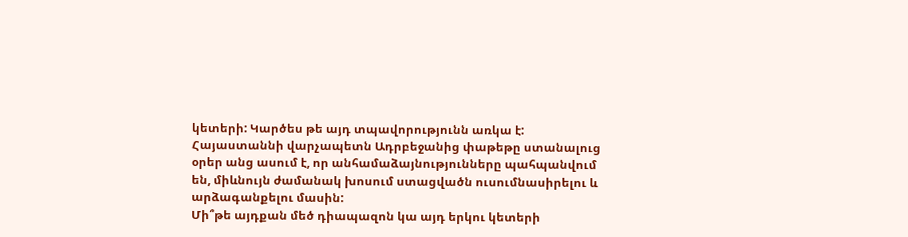կետերի: Կարծես թե այդ տպավորությունն առկա է: Հայաստաննի վարչապետն Ադրբեջանից փաթեթը ստանալուց օրեր անց ասում է, որ անհամաձայնությունները պահպանվում են, միևնույն ժամանակ խոսում ստացվածն ուսումնասիրելու և արձագանքելու մասին:
Մի՞թե այդքան մեծ դիապազոն կա այդ երկու կետերի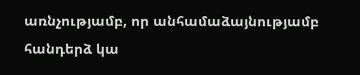առնչությամբ, որ անհամաձայնությամբ հանդերձ կա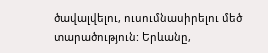ծավալվելու, ուսումնասիրելու մեծ տարածություն: Երևանը,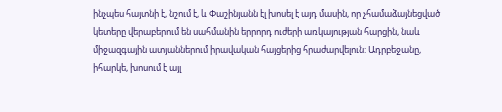ինչպես հայտնի է, նշում է, և Փաշինյանն էլ խոսել է այդ մասին, որ չհամաձայնեցված կետերը վերաբերում են սահմանին երրորդ ուժերի առկայության հարցին, նաև միջազգային ատյաններում իրավական հայցերից հրաժարվելուն: Ադրբեջանը, իհարկե, խոսում է այլ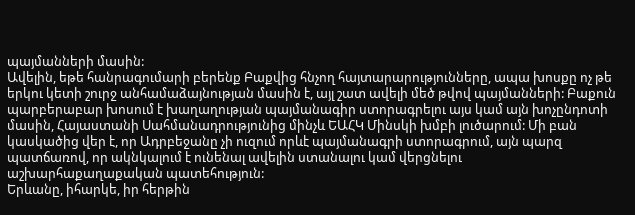պայմանների մասին:
Ավելին, եթե հանրագումարի բերենք Բաքվից հնչող հայտարարությունները, ապա խոսքը ոչ թե երկու կետի շուրջ անհամաձայնության մասին է, այլ շատ ավելի մեծ թվով պայմանների: Բաքուն պարբերաբար խոսում է խաղաղության պայմանագիր ստորագրելու այս կամ այն խոչընդոտի մասին, Հայաստանի Սահմանադրությունից մինչև ԵԱՀԿ Մինսկի խմբի լուծարում: Մի բան կասկածից վեր է, որ Ադրբեջանը չի ուզում որևէ պայմանագրի ստորագրում, այն պարզ պատճառով, որ ակնկալում է ունենալ ավելին ստանալու կամ վերցնելու աշխարհաքաղաքական պատեհություն:
Երևանը, իհարկե, իր հերթին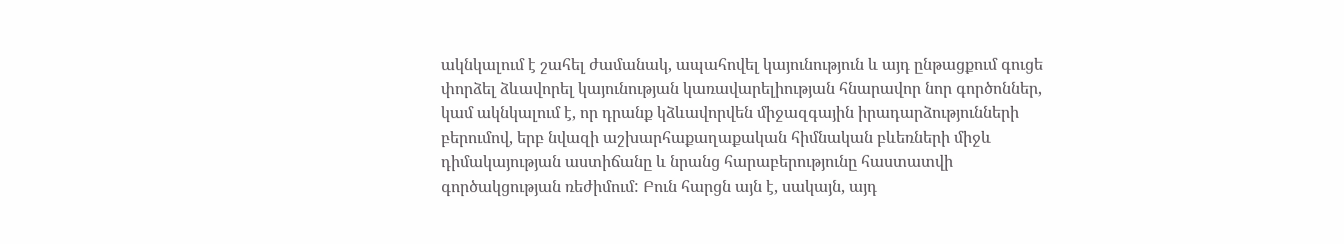ակնկալում է շահել ժամանակ, ապահովել կայունություն և այդ ընթացքում գուցե փորձել ձևավորել կայունության կառավարելիության հնարավոր նոր գործոններ, կամ ակնկալում է, որ դրանք կձևավորվեն միջազգային իրադարձությունների բերումով, երբ նվազի աշխարհաքաղաքական հիմնական բևեռների միջև դիմակայության աստիճանը և նրանց հարաբերությունը հաստատվի գործակցության ռեժիմում: Բուն հարցն այն է, սակայն, այդ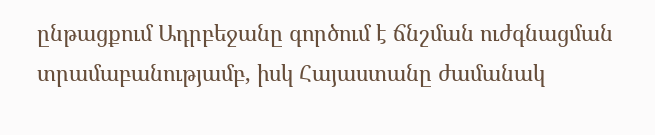ընթացքում Ադրբեջանը գործում է ճնշման ուժգնացման տրամաբանությամբ, իսկ Հայաստանը ժամանակ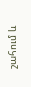շահում և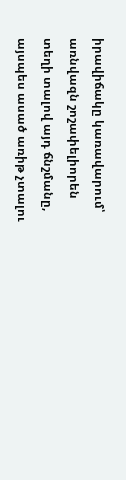իրավիճակը կառավարում՝ առնվազն շոշափելիորեն տեղի տալով այդ ճնշմանը, այսպես ասած առիթ չտալու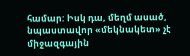համար: Իսկ դա, մեղմ ասած, նպաստավոր «մեկնակետ» չէ միջազգային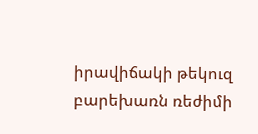իրավիճակի թեկուզ բարեխառն ռեժիմի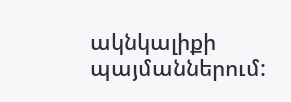ակնկալիքի պայմաններում: